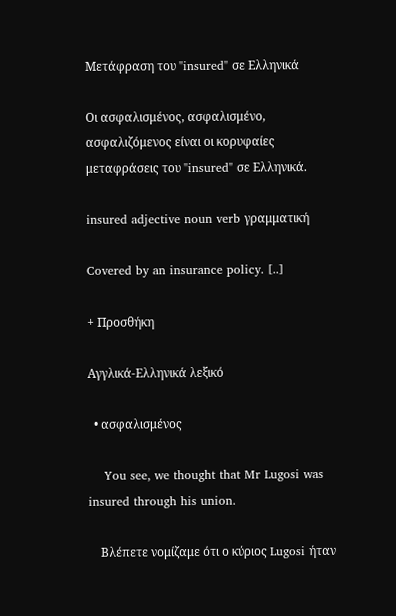Μετάφραση του "insured" σε Ελληνικά

Οι ασφαλισμένος, ασφαλισμένο, ασφαλιζόμενος είναι οι κορυφαίες μεταφράσεις του "insured" σε Ελληνικά.

insured adjective noun verb γραμματική

Covered by an insurance policy. [..]

+ Προσθήκη

Αγγλικά-Ελληνικά λεξικό

  • ασφαλισμένος

    You see, we thought that Mr Lugosi was insured through his union.

    Βλέπετε νομίζαμε ότι ο κύριος Lugosi ήταν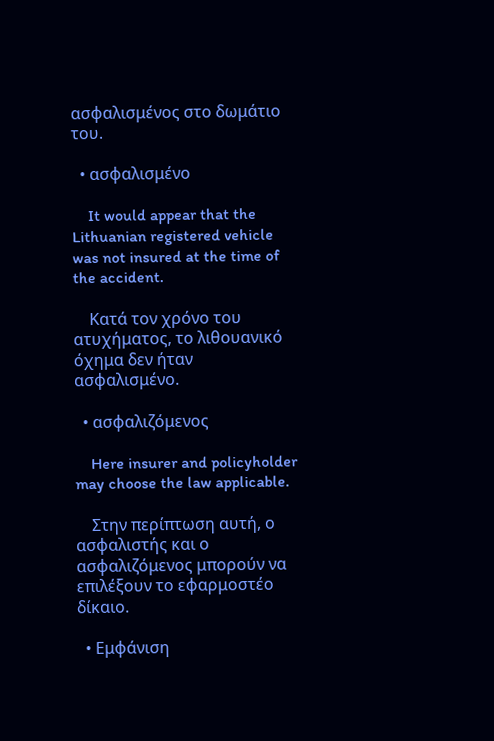ασφαλισμένος στο δωμάτιο του.

  • ασφαλισμένο

    It would appear that the Lithuanian registered vehicle was not insured at the time of the accident.

    Κατά τον χρόνο του ατυχήματος, το λιθουανικό όχημα δεν ήταν ασφαλισμένο.

  • ασφαλιζόμενος

    Here insurer and policyholder may choose the law applicable.

    Στην περίπτωση αυτή, ο ασφαλιστής και ο ασφαλιζόμενος μπορούν να επιλέξουν το εφαρμοστέο δίκαιο.

  • Εμφάνιση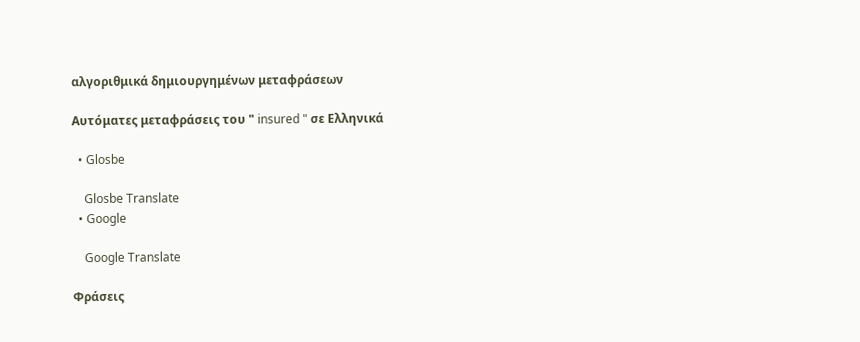αλγοριθμικά δημιουργημένων μεταφράσεων

Αυτόματες μεταφράσεις του " insured " σε Ελληνικά

  • Glosbe

    Glosbe Translate
  • Google

    Google Translate

Φράσεις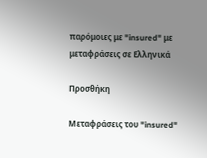παρόμοιες με "insured" με μεταφράσεις σε Ελληνικά

Προσθήκη

Μεταφράσεις του "insured"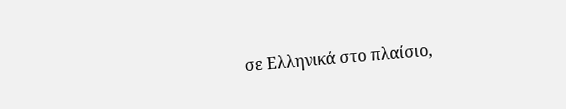σε Ελληνικά στο πλαίσιο,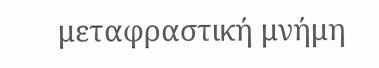μεταφραστική μνήμη